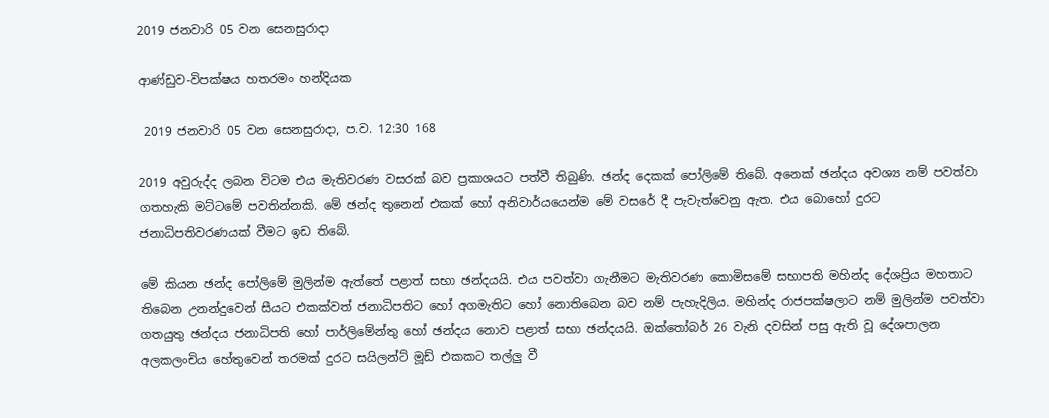2019 ජනවාරි 05 වන සෙනසුරාදා

ආණ්ඩුව-විපක්ෂය හතරමං හන්දියක

 2019 ජනවාරි 05 වන සෙනසුරාදා, ප.ව. 12:30 168

2019 අවුරුද්ද ලබන විටම එය මැතිවරණ වසරක් බව ප්‍රකාශයට පත්වී තිබුණි. ඡන්ද දෙකක් පෝලිමේ තිබේ. අනෙක් ඡන්දය අවශ්‍ය නම් පවත්වා ගතහැකි මට්ටමේ පවතින්නකි. මේ ඡන්ද තුනෙන් එකක් හෝ අනිවාර්යයෙන්ම මේ වසරේ දී පැවැත්වෙනු ඇත. එය බොහෝ දුරට ජනාධිපතිවරණයක් වීමට ඉඩ තිබේ.

මේ කියන ඡන්ද පෝලිමේ මුලින්ම ඇත්තේ පළාත් සභා ඡන්දයයි. එය පවත්වා ගැනීමට මැතිවරණ කොමිසමේ සභාපති මහින්ද දේශප්‍රිය මහතාට තිබෙන උනන්දුවෙන් සීයට එකක්වත් ජනාධිපතිට හෝ අගමැතිට හෝ නොතිබෙන බව නම් පැහැදිලිය. මහින්ද රාජපක්ෂලාට නම් මුලින්ම පවත්වා ගතයුතු ඡන්දය ජනාධිපති හෝ පාර්ලිමේන්තු හෝ ඡන්දය නොව පළාත් සභා ඡන්දයයි. ඔක්තෝබර් 26 වැනි දවසින් පසු ඇති වූ දේශපාලන අලකලංචිය හේතුවෙන් තරමක් දුරට සයිලන්ට් මූඩ් එකකට තල්ලු වී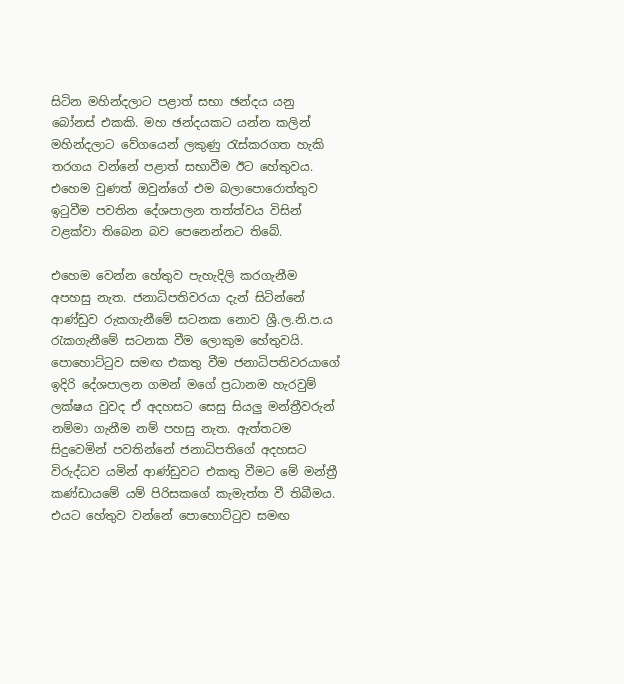සිටින මහින්දලාට පළාත් සභා ඡන්දය යනු බෝනස් එකකි. මහ ඡන්දයකට යන්න කලින් මහින්දලාට වේගයෙන් ලකුණු රැස්කරගත හැකි තරගය වන්නේ පළාත් සභාවීම ඊට හේතුවය. එහෙම වුණත් ඔවුන්ගේ එම බලාපොරොත්තුව ඉටුවීම පවතින දේශපාලන තත්ත්වය විසින් වළක්වා තිබෙන බව පෙනෙන්නට තිබේ.

එහෙම වෙන්න හේතුව පැහැදිලි කරගැනීම අපහසු නැත. ජනාධිපතිවරයා දැන් සිටින්නේ ආණ්ඩුව රුකගැනීමේ සටනක නොව ශ්‍රී.ල.නි.ප.ය රැකගැනීමේ සටනක වීම ලොකුම හේතුවයි. පොහොට්ටුව සමඟ එකතු වීම ජනාධිපතිවරයාගේ ඉදිරි දේශපාලන ගමන් මගේ ප්‍රධානම හැරවුම් ලක්ෂය වුවද ඒ අදහසට සෙසු සියලු මන්ත්‍රීවරුන් නම්මා ගැනීම නම් පහසු නැත. ඇත්තටම සිදුවෙමින් පවතින්නේ ජනාධිපතිගේ අදහසට විරුද්ධව යමින් ආණ්ඩුවට එකතු වීමට මේ මන්ත්‍රී කණ්ඩායමේ යම් පිරිසකගේ කැමැත්ත වී තිබීමය. එයට හේතුව වන්නේ පොහොට්ටුව සමඟ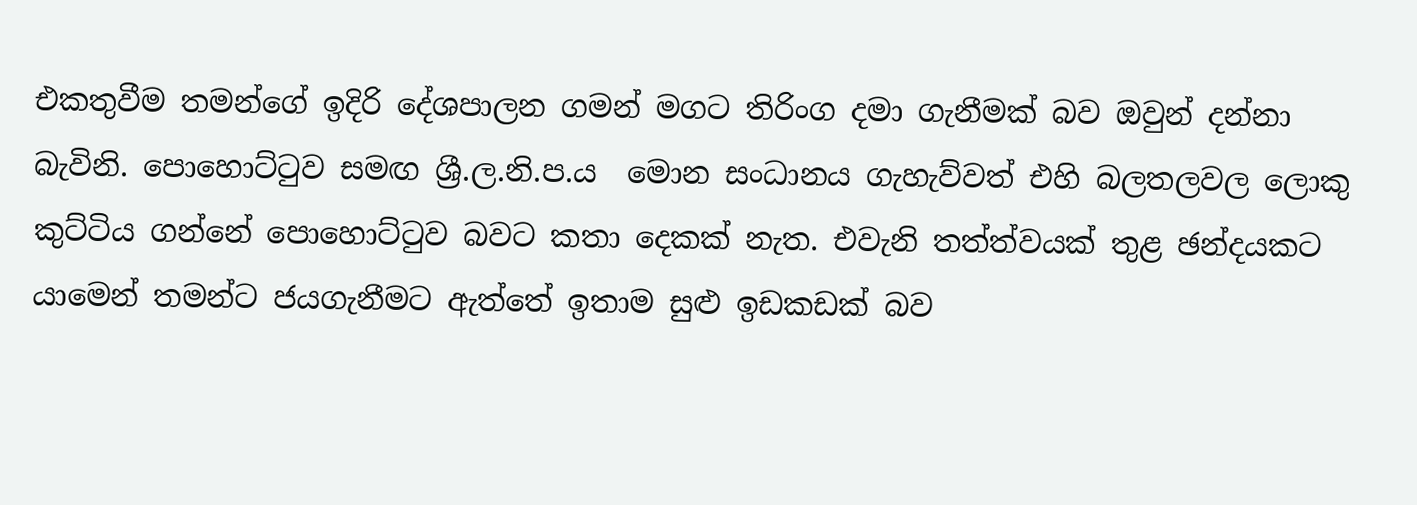එකතුවීම තමන්ගේ ඉදිරි දේශපාලන ගමන් මගට තිරිංග දමා ගැනීමක් බව ඔවුන් දන්නා බැවිනි. පොහොට්ටුව සමඟ ශ්‍රී.ල.නි.ප.ය  මොන සංධානය ගැහැව්වත් එහි බලතලවල ලොකු කුට්ටිය ගන්නේ පොහොට්ටුව බවට කතා දෙකක් නැත. එවැනි තත්ත්වයක් තුළ ඡන්දයකට යාමෙන් තමන්ට ජයගැනීමට ඇත්තේ ඉතාම සුළු ඉඩකඩක් බව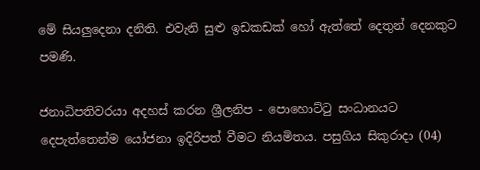මේ සියලුදෙනා දනිති. එවැනි සුළු ඉඩකඩක් හෝ ඇත්තේ දෙතුන් දෙනකුට පමණි.

ජනාධිපතිවරයා අදහස් කරන ශ්‍රීලනිප - පොහොට්ටු සංධානයට දෙපැත්තෙන්ම යෝජනා ඉදිරිපත් වීමට නියමිතය. පසුගිය සිකුරාදා (04)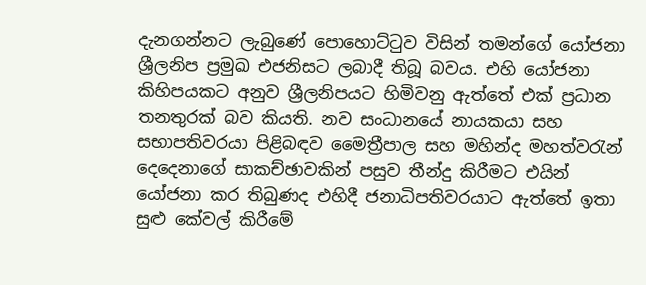දැනගන්නට ලැබුණේ පොහොට්ටුව විසින් තමන්ගේ යෝජනා ශ්‍රීලනිප ප්‍රමුඛ එජනිසට ලබාදී තිබූ බවය. එහි යෝජනා කිහිපයකට අනුව ශ්‍රීලනිපයට හිමිවනු ඇත්තේ එක් ප්‍රධාන තනතුරක් බව කියති. නව සංධානයේ නායකයා සහ සභාපතිවරයා පිළිබඳව මෛත්‍රීපාල සහ මහින්ද මහත්වරැන් දෙදෙනාගේ සාකච්ඡාවකින් පසුව තීන්දු කිරීමට එයින් යෝජනා කර තිබුණද එහිදී ජනාධිපතිවරයාට ඇත්තේ ඉතා සුළු කේවල් කිරීමේ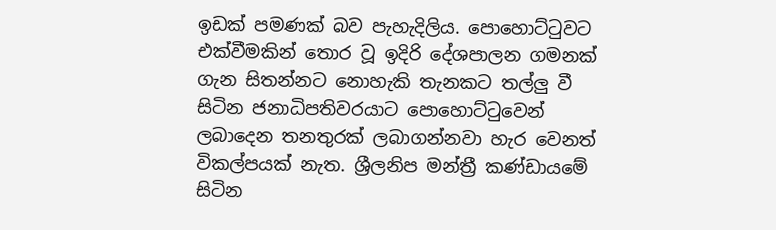ඉඩක් පමණක් බව පැහැදිලිය. පොහොට්ටුවට එක්වීමකින් තොර වූ ඉදිරි දේශපාලන ගමනක් ගැන සිතන්නට නොහැකි තැනකට තල්ලු වී සිටින ජනාධිපතිවරයාට පොහොට්ටුවෙන් ලබාදෙන තනතුරක් ලබාගන්නවා හැර වෙනත් විකල්පයක් නැත. ශ්‍රීලනිප මන්ත්‍රී කණ්ඩායමේ සිටින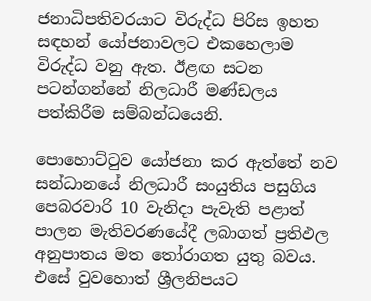ජනාධිපතිවරයාට විරුද්ධ පිරිස ඉහත සඳහන් යෝජනාවලට එකහෙලාම විරුද්ධ වනු ඇත. ඊළඟ සටන පටන්ගන්නේ නිලධාරී මණ්ඩලය පත්කිරීම සම්බන්ධයෙනි.

පොහොට්ටුව යෝජනා කර ඇත්තේ නව සන්ධානයේ නිලධාරී සංයුතිය පසුගිය පෙබරවාරි 10 වැනිදා පැවැති පළාත් පාලන මැතිවරණයේදී ලබාගත් ප්‍රතිඵල අනුපාතය මත තෝරාගත යුතු බවය. එසේ වුවහොත් ශ්‍රීලනිපයට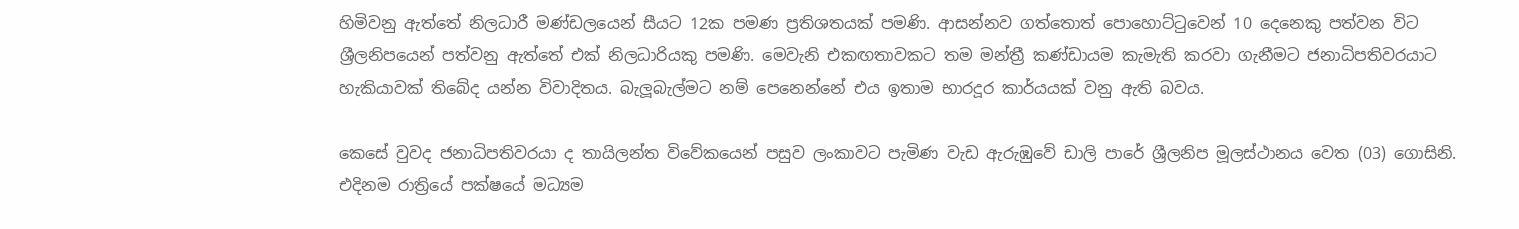හිමිවනු ඇත්තේ නිලධාරී මණ්ඩලයෙන් සීයට 12ක පමණ ප්‍රතිශතයක් පමණි. ආසන්නව ගත්තොත් පොහොට්ටුවෙන් 10 දෙනෙකු පත්වන විට ශ්‍රීලනිපයෙන් පත්වනු ඇත්තේ එක් නිලධාරියකු පමණි. මෙවැනි එකඟතාවකට තම මන්ත්‍රී කණ්ඩායම කැමැති කරවා ගැනීමට ජනාධිපතිවරයාට හැකියාවක් තිබේද යන්න විවාදිතය. බැලූබැල්මට නම් පෙනෙන්නේ එය ඉතාම භාරදූර කාර්යයක් වනු ඇති බවය.

කෙසේ වුවද ජනාධිපතිවරයා ද තායිලන්ත විවේකයෙන් පසුව ලංකාවට පැමිණ වැඩ ඇරුඹුවේ ඩාලි පාරේ ශ්‍රීලනිප මූලස්ථානය වෙත (03) ගොසිනි. එදිනම රාත්‍රියේ පක්ෂයේ මධ්‍යම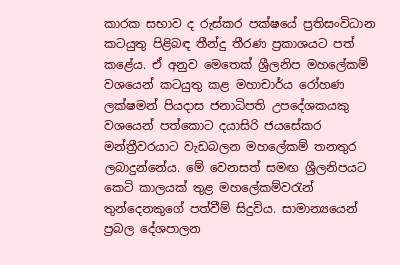කාරක සභාව ද රුස්කර පක්ෂයේ ප්‍රතිසංවිධාන කටයුතු පිළිබඳ තීන්දු තීරණ ප්‍රකාශයට පත් කළේය. ඒ අනුව මෙතෙක් ශ්‍රීලනිප මහලේකම් වශයෙන් කටයුතු කළ මහාචාර්ය රෝහණ ලක්ෂමන් පියදාස ජනාධිපති උපදේශකයකු වශයෙන් පත්කොට දයාසිරි ජයසේකර මන්ත්‍රීවරයාට වැඩබලන මහලේකම් තනතුර ලබාදුන්නේය. මේ වෙනසත් සමඟ ශ්‍රීලනිපයට කෙටි කාලයක් තුළ මහලේකම්වරැන් තුන්දෙනකුගේ පත්වීම් සිදුවිය. සාමාන්‍යයෙන් ප්‍රබල දේශපාලන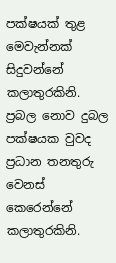පක්ෂයක් තුළ මෙවැන්නක් සිදුවන්නේ කලාතුරකිනි. ප්‍රබල නොව දුබල පක්ෂයක වුවද ප්‍රධාන තනතුරු වෙනස් කෙරෙන්නේ කලාතුරකිනි.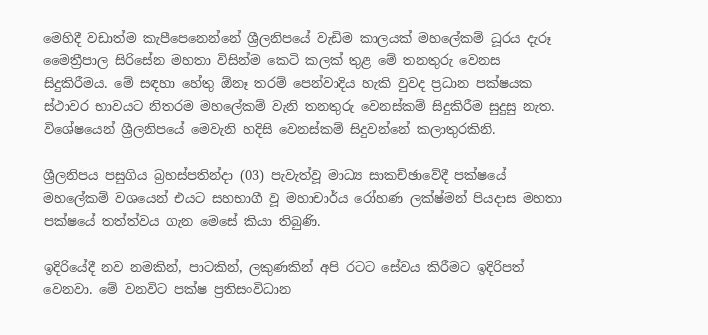මෙහිදී වඩාත්ම කැපීපෙනෙන්නේ ශ්‍රීලනිපයේ වැඩිම කාලයක් මහලේකම් ධූරය දැරූ මෛත්‍රීපාල සිරිසේන මහතා විසින්ම කෙටි කලක් තුළ මේ තනතුරු වෙනස සිදුකිරීමය. මේ සඳහා හේතු ඕනෑ තරම් පෙන්වාදිය හැකි වුවද ප්‍රධාන පක්ෂයක ස්ථාවර භාවයට නිතරම මහලේකම් වැනි තනතුරු වෙනස්කම් සිදුකිරීම සුදුසු නැත. විශේෂයෙන් ශ්‍රීලනිපයේ මෙවැනි හදිසි වෙනස්කම් සිදුවන්නේ කලාතුරකිනි.

ශ්‍රීලනිපය පසුගිය බ්‍රහස්පතින්දා (03) පැවැත්වූ මාධ්‍ය සාකච්ඡාවේදී පක්ෂයේ මහලේකම් වශයෙන් එයට සහභාගී වූ මහාචාර්ය රෝහණ ලක්ෂ්මන් පියදාස මහතා පක්ෂයේ තත්ත්වය ගැන මෙසේ කියා තිබුණි.

ඉදිරියේදී නව නමකින්, පාටකින්, ලකුණකින් අපි රටට සේවය කිරීමට ඉදිරිපත් වෙනවා. මේ වනවිට පක්ෂ ප්‍රතිසංවිධාන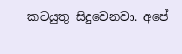කටයුතු සිදුවෙනවා. අපේ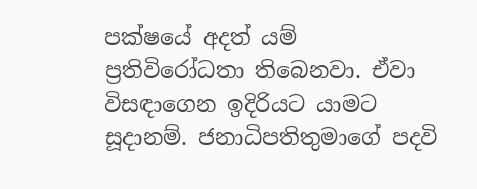පක්ෂයේ අදත් යම් ප්‍රතිවිරෝධතා තිබෙනවා. ඒවා විසඳාගෙන ඉදිරියට යාමට සූදානම්. ජනාධිපතිතුමාගේ පදවි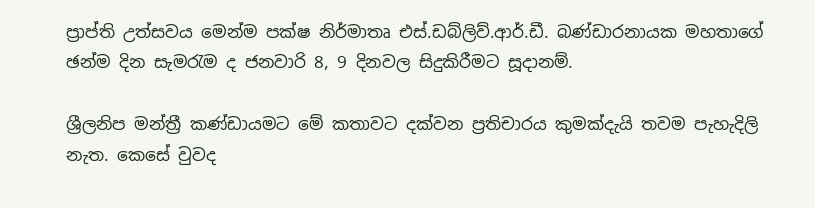ප්‍රාප්ති උත්සවය මෙන්ම පක්ෂ නිර්මාතෘ එස්.ඩබ්ලිව්.ආර්.ඩී. බණ්ඩාරනායක මහතාගේ ඡන්ම දින සැමරැම ද ජනවාරි 8, 9 දිනවල සිදුකිරීමට සූදානම්.

ශ්‍රීලනිප මන්ත්‍රී කණ්ඩායමට මේ කතාවට දක්වන ප්‍රතිචාරය කුමක්දැයි තවම පැහැදිලි නැත. කෙසේ වුවද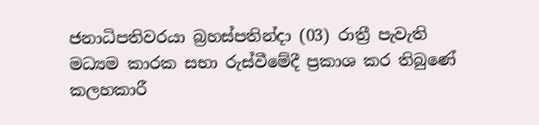ජනාධිපතිවරයා බ්‍රහස්පතින්දා (03) රාත්‍රී පැවැති මධ්‍යම කාරක සභා රුස්වීමේදී ප්‍රකාශ කර තිබුණේ කලහකාරී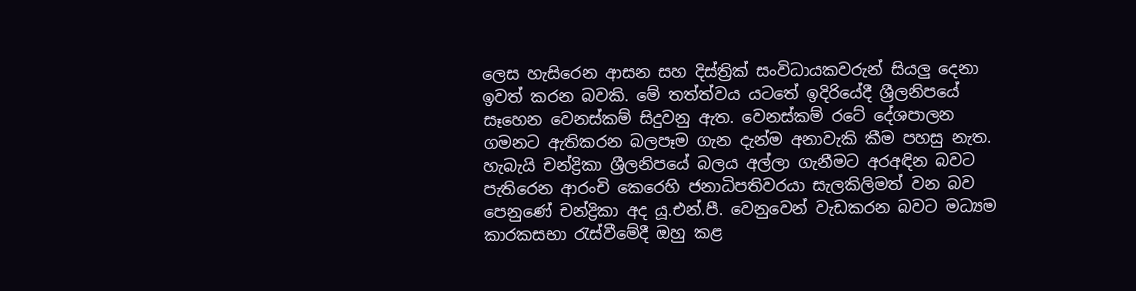ලෙස හැසිරෙන ආසන සහ දිස්ත්‍රික් සංවිධායකවරුන් සියලු දෙනා ඉවත් කරන බවකි. මේ තත්ත්වය යටතේ ඉදිරියේදී ශ්‍රීලනිපයේ සෑහෙන වෙනස්කම් සිදුවනු ඇත. වෙනස්කම් රටේ දේශපාලන ගමනට ඇතිකරන බලපෑම ගැන දැන්ම අනාවැකි කීම පහසු නැත. හැබැයි චන්ද්‍රිකා ශ්‍රීලනිපයේ බලය අල්ලා ගැනීමට අරඅඳින බවට පැතිරෙන ආරංචි කෙරෙහි ජනාධිපතිවරයා සැලකිලිමත් වන බව පෙනුණේ චන්ද්‍රිකා අද යූ.එන්.පී. වෙනුවෙන් වැඩකරන බවට මධ්‍යම කාරකසභා රැස්වීමේදී ඔහු කළ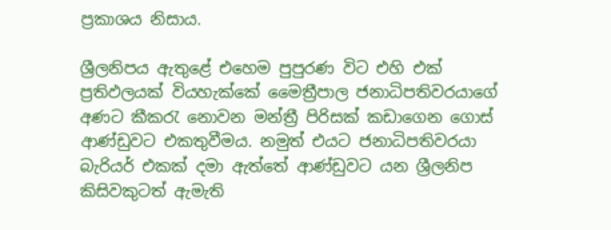ප්‍රකාශය නිසාය.

ශ්‍රීලනිපය ඇතුළේ එහෙම පුපුරණ විට එහි එක් ප්‍රතිඵලයක් වියහැක්කේ මෛත්‍රීපාල ජනාධිපතිවරයාගේ අණට කීකරැ නොවන මන්ත්‍රී පිරිසක් කඩාගෙන ගොස් ආණ්ඩුවට එකතුවීමය. නමුත් එයට ජනාධිපතිවරයා බැරියර් එකක් දමා ඇත්තේ ආණ්ඩුවට යන ශ්‍රීලනිප කිසිවකුටත් ඇමැති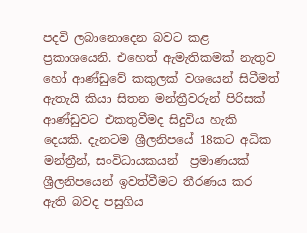පදවි ලබානොදෙන බවට කළ ප්‍රකාශයෙනි. එහෙත් ඇමැතිකමක් නැතුව හෝ ආණ්ඩුවේ කකුලක් වශයෙන් සිටීමත් ඇතැයි කියා සිතන මන්ත්‍රීවරුන් පිරිසක් ආණ්ඩුවට එකතුවීමද සිදුවිය හැකි දෙයකි. දැනටම ශ්‍රීලනිපයේ 18කට අධික මන්ත්‍රීන්, සංවිධායකයන්  ප්‍රමාණයක් ශ්‍රීලනිපයෙන් ඉවත්වීමට තීරණය කර ඇති බවද පසුගිය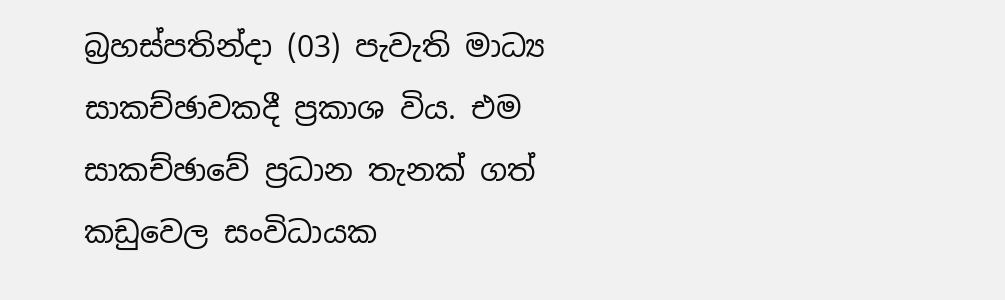බ්‍රහස්පතින්දා (03) පැවැති මාධ්‍ය සාකච්ඡාවකදී ප්‍රකාශ විය. එම සාකච්ඡාවේ ප්‍රධාන තැනක් ගත් කඩුවෙල සංවිධායක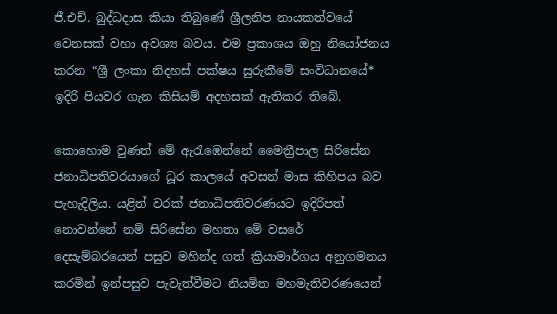ජී.එච්. බුද්ධදාස කියා තිබුණේ ශ්‍රීලනිප නායකත්වයේ වෙනසක් වහා අවශ්‍ය බවය. එම ප්‍රකාශය ඔහු නියෝජනය කරන “ශ්‍රී ලංකා නිදහස් පක්ෂය සුරුකීමේ සංවිධානයේ* ඉදිරි පියවර ගැන කිසියම් අදහසක් ඇතිකර තිබේ.

කොහොම වුණත් මේ ඇරැඹෙන්නේ මෛත්‍රීපාල සිරිසේන ජනාධිපතිවරයාගේ ධූර කාලයේ අවසන් මාස කිහිපය බව පැහැදිලිය. යළිත් වරක් ජනාධිපතිවරණයට ඉදිරිපත් නොවන්නේ නම් සිරිසේන මහතා මේ වසරේ දෙසැම්බරයෙන් පසුව මහින්ද ගත් ක්‍රියාමාර්ගය අනුගමනය කරමින් ඉන්පසුව පැවැත්වීමට නියමිත මහමැතිවරණයෙන්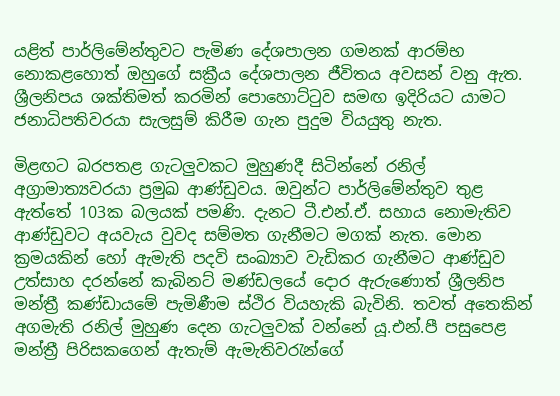යළිත් පාර්ලිමේන්තුවට පැමිණ දේශපාලන ගමනක් ආරම්භ නොකළහොත් ඔහුගේ සක්‍රීය දේශපාලන ජීවිතය අවසන් වනු ඇත. ශ්‍රීලනිපය ශක්තිමත් කරමින් පොහොට්ටුව සමඟ ඉදිරියට යාමට ජනාධිපතිවරයා සැලසුම් කිරීම ගැන පුදුම වියයුතු නැත.

මිළඟට බරපතළ ගැටලුවකට මුහුණදී සිටින්නේ රනිල් අග්‍රාමාත්‍යවරයා ප්‍රමුඛ ආණ්ඩුවය. ඔවුන්ට පාර්ලිමේන්තුව තුළ ඇත්තේ 103ක බලයක් පමණි. දැනට ටී.එන්.ඒ. සහාය නොමැතිව ආණ්ඩුවට අයවැය වුවද සම්මත ගැනීමට මගක් නැත. මොන ක්‍රමයකින් හෝ ඇමැති පදවි සංඛ්‍යාව වැඩිකර ගැනීමට ආණ්ඩුව උත්සාහ දරන්නේ කැබිනට් මණ්ඩලයේ දොර ඇරුණොත් ශ්‍රීලනිප මන්ත්‍රී කණ්ඩායමේ පැමිණීම ස්ථිර වියහැකි බැවිනි. තවත් අතෙකින් අගමැති රනිල් මුහුණ දෙන ගැටලුවක් වන්නේ යූ.එන්.පී පසුපෙළ මන්ත්‍රී පිරිසකගෙන් ඇතැම් ඇමැතිවරැන්ගේ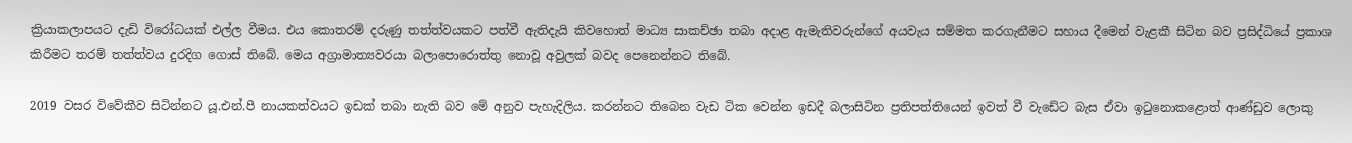ක්‍රියාකලාපයට දැඩි විරෝධයක් එල්ල වීමය. එය කොතරම් දරුණු තත්ත්වයකට පත්වී ඇතිදැයි කිවහොත් මාධ්‍ය සාකච්ඡා තබා අදාළ ඇමැතිවරුන්ගේ අයවැය සම්මත කරගැනීමට සහාය දීමෙන් වැළකී සිටින බව ප්‍රසිද්ධියේ ප්‍රකාශ කිරීමට තරම් තත්ත්වය දුරදිග ගොස් තිබේ. මෙය අග්‍රාමාත්‍යවරයා බලාපොරොත්තු නොවූ අවුලක් බවද පෙනෙන්නට තිබේ.

2019 වසර විවේකීව සිටින්නට යූ.එන්.පී නායකත්වයට ඉඩක් තබා නැති බව මේ අනුව පැහැදිලිය. කරන්නට තිබෙන වැඩ ටික වෙන්න ඉඩදී බලාසිටින ප්‍රතිපත්තියෙන් ඉවත් වී වැඩේට බැස ඒවා ඉටුනොකළොත් ආණ්ඩුව ලොකු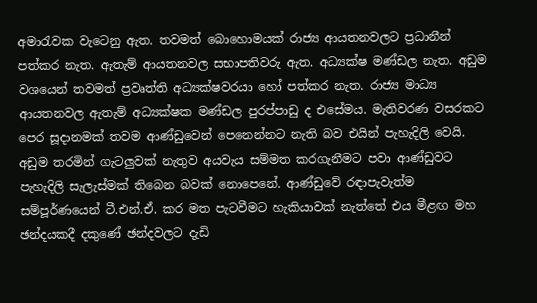අමාරැවක වැටෙනු ඇත. තවමත් බොහොමයක් රාජ්‍ය ආයතනවලට ප්‍රධානීන් පත්කර නැත. ඇතැම් ආයතනවල සභාපතිවරු ඇත. අධ්‍යක්ෂ මණ්ඩල නැත. අඩුම වශයෙන් තවමත් ප්‍රවෘත්ති අධ්‍යක්ෂවරයා හෝ පත්කර නැත. රාජ්‍ය මාධ්‍ය ආයතනවල ඇතැම් අධ්‍යක්ෂක මණ්ඩල පුරප්පාඩු ද එසේමය. මැතිවරණ වසරකට පෙර සූදානමක් තවම ආණ්ඩුවෙන් පෙනෙන්නට නැති බව එයින් පැහැදිලි වෙයි. අඩුම තරමින් ගැටලුවක් නැතුව අයවැය සම්මත කරගැනීමට පවා ආණ්ඩුවට පැහැදිලි සැලැස්මක් තිබෙන බවක් නොපෙනේ. ආණ්ඩුවේ රඳාපැවැත්ම සම්පූර්ණයෙන් ටී.එන්.ඒ. කර මත පැටවීමට හැකියාවක් නැත්තේ එය මීළඟ මහ ඡන්දයකදී දකුණේ ඡන්දවලට දැඩි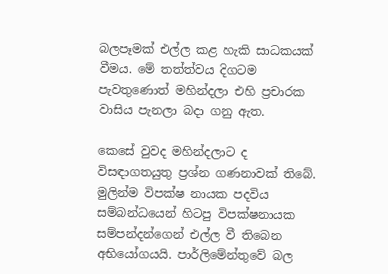බලපෑමක් එල්ල කළ හැකි සාධකයක් වීමය. මේ තත්ත්වය දිගටම පැවතුණොත් මහින්දලා එහි ප්‍රචාරක වාසිය පැනලා බදා ගනු ඇත.

කෙසේ වුවද මහින්දලාට ද විසඳාගතයුතු ප්‍රශ්න ගණනාවක් තිබේ. මුලින්ම විපක්ෂ නායක පදවිය සම්බන්ධයෙන් හිටපු විපක්ෂනායක සම්පන්දන්ගෙන් එල්ල වී තිබෙන අභියෝගයයි. පාර්ලිමේන්තුවේ බල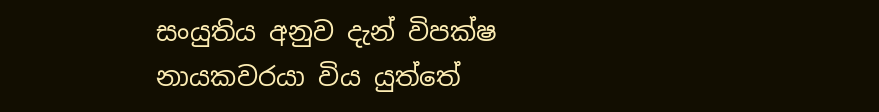සංයුතිය අනුව දැන් විපක්ෂ නායකවරයා විය යුත්තේ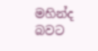මහින්ද බවට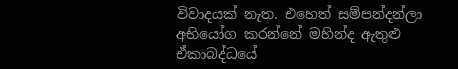විවාදයක් නැත. එහෙත් සම්පන්දන්ලා අභියෝග කරන්නේ මහින්ද ඇතුළු ඒකාබද්ධයේ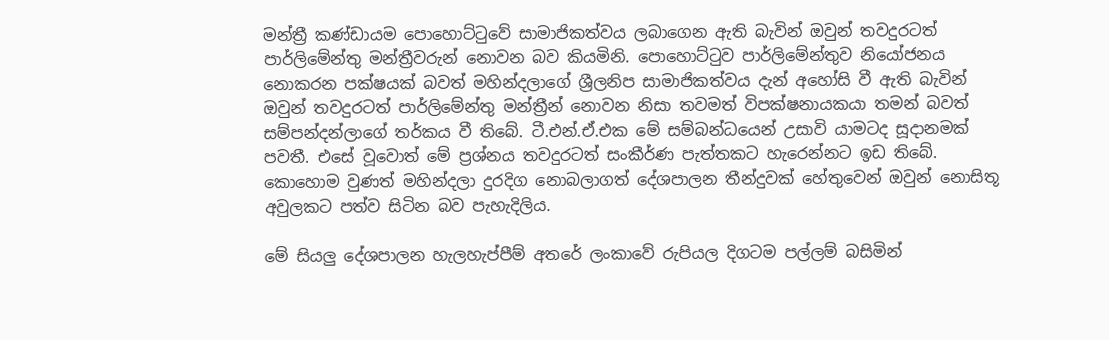මන්ත්‍රී කණ්ඩායම පොහොට්ටුවේ සාමාජිකත්වය ලබාගෙන ඇති බැවින් ඔවුන් තවදුරටත් පාර්ලිමේන්තු මන්ත්‍රීවරුන් නොවන බව කියමිනි. පොහොට්ටුව පාර්ලිමේන්තුව නියෝජනය නොකරන පක්ෂයක් බවත් මහින්දලාගේ ශ්‍රීලනිප සාමාජිකත්වය දැන් අහෝසි වී ඇති බැවින් ඔවුන් තවදුරටත් පාර්ලිමේන්තු මන්ත්‍රීන් නොවන නිසා තවමත් විපක්ෂනායකයා තමන් බවත් සම්පන්දන්ලාගේ තර්කය වී තිබේ. ටී.එන්.ඒ.එක මේ සම්බන්ධයෙන් උසාවි යාමටද සූදානමක් පවතී. එසේ වූවොත් මේ ප්‍රශ්නය තවදුරටත් සංකීර්ණ පැත්තකට හැරෙන්නට ඉඩ තිබේ. කොහොම වුණත් මහින්දලා දුරදිග නොබලාගත් දේශපාලන තීන්දුවක් හේතුවෙන් ඔවුන් නොසිතූ අවුලකට පත්ව සිටින බව පැහැදිලිය.

මේ සියලු දේශපාලන හැලහැප්පීම් අතරේ ලංකාවේ රුපියල දිගටම පල්ලම් බසිමින්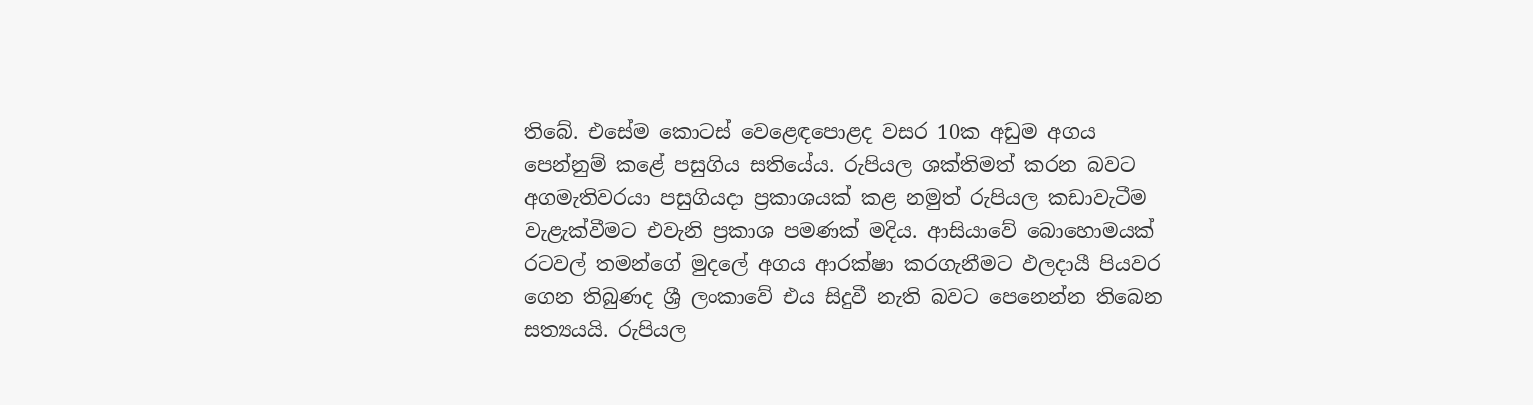තිබේ. එසේම කොටස් වෙළෙඳපොළද වසර 10ක අඩුම අගය පෙන්නුම් කළේ පසුගිය සතියේය. රුපියල ශක්තිමත් කරන බවට අගමැතිවරයා පසුගියදා ප්‍රකාශයක් කළ නමුත් රුපියල කඩාවැටීම වැළැක්වීමට එවැනි ප්‍රකාශ පමණක් මදිය. ආසියාවේ බොහොමයක් රටවල් තමන්ගේ මුදලේ අගය ආරක්ෂා කරගැනීමට ඵලදායී පියවර ගෙන තිබුණද ශ්‍රී ලංකාවේ එය සිදුවී නැති බවට පෙනෙන්න තිබෙන සත්‍යයයි. රුපියල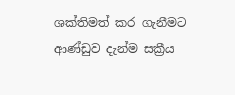ශක්තිමත් කර ගැනීමට ආණ්ඩුව දැන්ම සක්‍රීය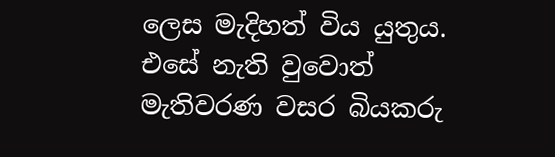ලෙස මැදිහත් විය යුතුය. එසේ නැති වුවොත් මැතිවරණ වසර බියකරු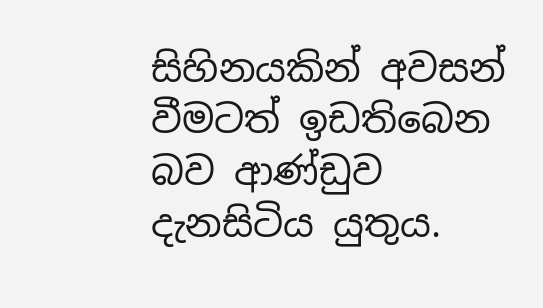සිහිනයකින් අවසන් වීමටත් ඉඩතිබෙන බව ආණ්ඩුව දැනසිටිය යුතුය.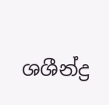ශශීන්ද්‍ර